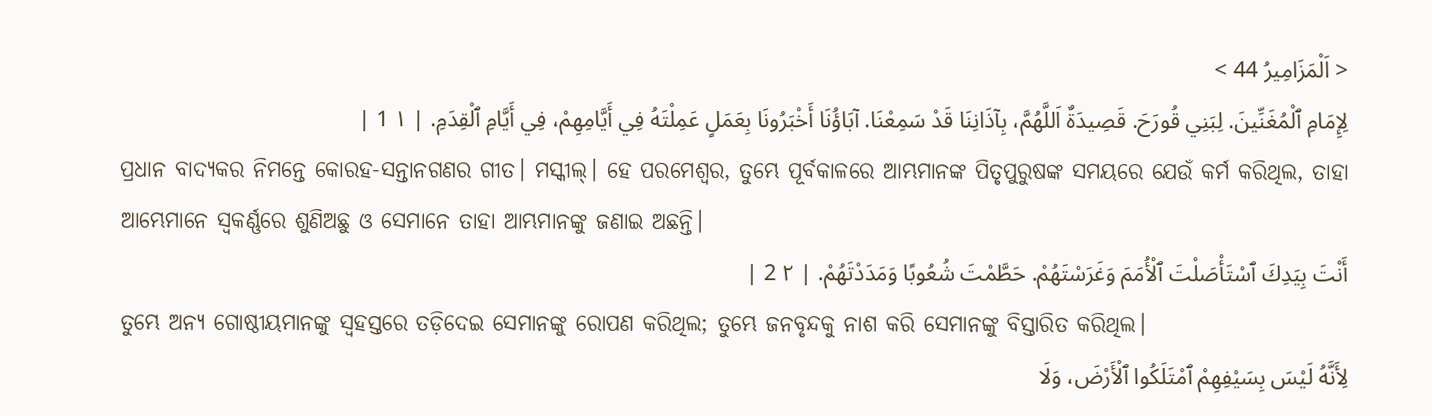< اَلْمَزَامِيرُ 44 >
لِإِمَامِ ٱلْمُغَنِّينَ. لِبَنِي قُورَحَ. قَصِيدَةٌ اَللَّهُمَّ، بِآذَانِنَا قَدْ سَمِعْنَا. آبَاؤُنَا أَخْبَرُونَا بِعَمَلٍ عَمِلْتَهُ فِي أَيَّامِهِمْ، فِي أَيَّامِ ٱلْقِدَمِ. | ١ 1 |
ପ୍ରଧାନ ବାଦ୍ୟକର ନିମନ୍ତେ କୋରହ-ସନ୍ତାନଗଣର ଗୀତ। ମସ୍କୀଲ୍। ହେ ପରମେଶ୍ୱର, ତୁମ୍ଭେ ପୂର୍ବକାଳରେ ଆମ୍ଭମାନଙ୍କ ପିତୃପୁରୁଷଙ୍କ ସମୟରେ ଯେଉଁ କର୍ମ କରିଥିଲ, ତାହା ଆମ୍ଭେମାନେ ସ୍ୱକର୍ଣ୍ଣରେ ଶୁଣିଅଛୁ ଓ ସେମାନେ ତାହା ଆମ୍ଭମାନଙ୍କୁ ଜଣାଇ ଅଛନ୍ତି।
أَنْتَ بِيَدِكَ ٱسْتَأْصَلْتَ ٱلْأُمَمَ وَغَرَسْتَهُمْ. حَطَّمْتَ شُعُوبًا وَمَدَدْتَهُمْ. | ٢ 2 |
ତୁମ୍ଭେ ଅନ୍ୟ ଗୋଷ୍ଠୀୟମାନଙ୍କୁ ସ୍ୱହସ୍ତରେ ତଡ଼ିଦେଇ ସେମାନଙ୍କୁ ରୋପଣ କରିଥିଲ; ତୁମ୍ଭେ ଜନବୃନ୍ଦକୁ ନାଶ କରି ସେମାନଙ୍କୁ ବିସ୍ତାରିତ କରିଥିଲ।
لِأَنَّهُ لَيْسَ بِسَيْفِهِمْ ٱمْتَلَكُوا ٱلْأَرْضَ، وَلَا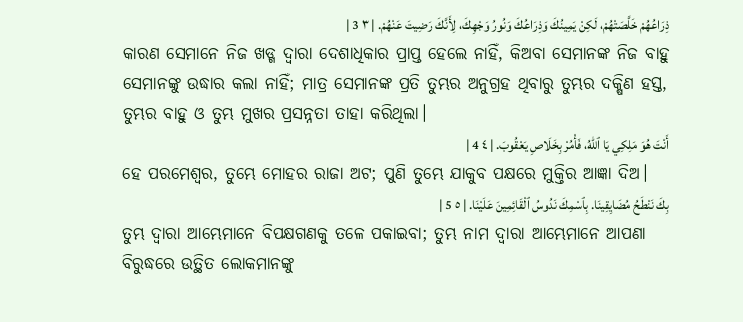ذِرَاعُهُمْ خَلَّصَتْهُمْ، لَكِنْ يَمِينُكَ وَذِرَاعُكَ وَنُورُ وَجْهِكَ، لِأَنَّكَ رَضِيتَ عَنْهُمْ. | ٣ 3 |
କାରଣ ସେମାନେ ନିଜ ଖଡ୍ଗ ଦ୍ୱାରା ଦେଶାଧିକାର ପ୍ରାପ୍ତ ହେଲେ ନାହିଁ, କିଅବା ସେମାନଙ୍କ ନିଜ ବାହୁ ସେମାନଙ୍କୁ ଉଦ୍ଧାର କଲା ନାହିଁ; ମାତ୍ର ସେମାନଙ୍କ ପ୍ରତି ତୁମ୍ଭର ଅନୁଗ୍ରହ ଥିବାରୁ ତୁମ୍ଭର ଦକ୍ଷିଣ ହସ୍ତ, ତୁମ୍ଭର ବାହୁ ଓ ତୁମ୍ଭ ମୁଖର ପ୍ରସନ୍ନତା ତାହା କରିଥିଲା।
أَنْتَ هُوَ مَلِكِي يَا ٱللهُ، فَأْمُرْ بِخَلَاصِ يَعْقُوبَ. | ٤ 4 |
ହେ ପରମେଶ୍ୱର, ତୁମ୍ଭେ ମୋହର ରାଜା ଅଟ; ପୁଣି ତୁମ୍ଭେ ଯାକୁବ ପକ୍ଷରେ ମୁକ୍ତିର ଆଜ୍ଞା ଦିଅ।
بِكَ نَنْطَحُ مُضَايِقِينَا. بِٱسْمِكَ نَدُوسُ ٱلْقَائِمِينَ عَلَيْنَا. | ٥ 5 |
ତୁମ୍ଭ ଦ୍ୱାରା ଆମ୍ଭେମାନେ ବିପକ୍ଷଗଣକୁ ତଳେ ପକାଇବା; ତୁମ୍ଭ ନାମ ଦ୍ୱାରା ଆମ୍ଭେମାନେ ଆପଣା ବିରୁଦ୍ଧରେ ଉତ୍ଥିତ ଲୋକମାନଙ୍କୁ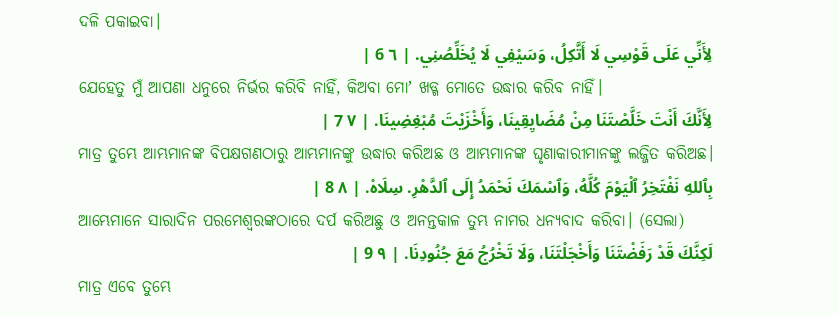ଦଳି ପକାଇବା।
لِأَنِّي عَلَى قَوْسِي لَا أَتَّكِلُ، وَسَيْفِي لَا يُخَلِّصُنِي. | ٦ 6 |
ଯେହେତୁ ମୁଁ ଆପଣା ଧନୁରେ ନିର୍ଭର କରିବି ନାହିଁ, କିଅବା ମୋʼ ଖଡ୍ଗ ମୋତେ ଉଦ୍ଧାର କରିବ ନାହିଁ।
لِأَنَّكَ أَنْتَ خَلَّصْتَنَا مِنْ مُضَايِقِينَا، وَأَخْزَيْتَ مُبْغِضِينَا. | ٧ 7 |
ମାତ୍ର ତୁମ୍ଭେ ଆମ୍ଭମାନଙ୍କ ବିପକ୍ଷଗଣଠାରୁ ଆମ୍ଭମାନଙ୍କୁ ଉଦ୍ଧାର କରିଅଛ ଓ ଆମ୍ଭମାନଙ୍କ ଘୃଣାକାରୀମାନଙ୍କୁ ଲଜ୍ଜିତ କରିଅଛ।
بِٱللهِ نَفْتَخِرُ ٱلْيَوْمَ كُلَّهُ، وَٱسْمَكَ نَحْمَدُ إِلَى ٱلدَّهْرِ. سِلَاهْ. | ٨ 8 |
ଆମ୍ଭେମାନେ ସାରାଦିନ ପରମେଶ୍ୱରଙ୍କଠାରେ ଦର୍ପ କରିଅଛୁ ଓ ଅନନ୍ତକାଳ ତୁମ୍ଭ ନାମର ଧନ୍ୟବାଦ କରିବା। (ସେଲା)
لَكِنَّكَ قَدْ رَفَضْتَنَا وَأَخْجَلْتَنَا، وَلَا تَخْرُجُ مَعَ جُنُودِنَا. | ٩ 9 |
ମାତ୍ର ଏବେ ତୁମ୍ଭେ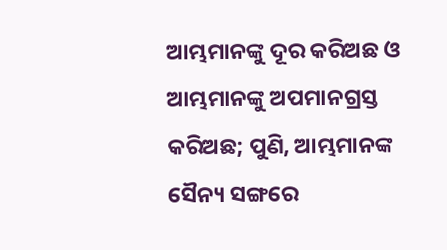ଆମ୍ଭମାନଙ୍କୁ ଦୂର କରିଅଛ ଓ ଆମ୍ଭମାନଙ୍କୁ ଅପମାନଗ୍ରସ୍ତ କରିଅଛ; ପୁଣି, ଆମ୍ଭମାନଙ୍କ ସୈନ୍ୟ ସଙ୍ଗରେ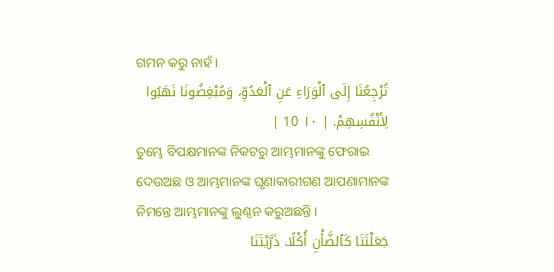ଗମନ କରୁ ନାହଁ।
تُرْجِعُنَا إِلَى ٱلْوَرَاءِ عَنِ ٱلْعَدُوِّ، وَمُبْغِضُونَا نَهَبُوا لِأَنْفُسِهِمْ. | ١٠ 10 |
ତୁମ୍ଭେ ବିପକ୍ଷମାନଙ୍କ ନିକଟରୁ ଆମ୍ଭମାନଙ୍କୁ ଫେରାଇ ଦେଉଅଛ ଓ ଆମ୍ଭମାନଙ୍କ ଘୃଣାକାରୀଗଣ ଆପଣାମାନଙ୍କ ନିମନ୍ତେ ଆମ୍ଭମାନଙ୍କୁ ଲୁଣ୍ଠନ କରୁଅଛନ୍ତି।
جَعَلْتَنَا كَٱلضَّأْنِ أُكْلًا. ذَرَّيْتَنَا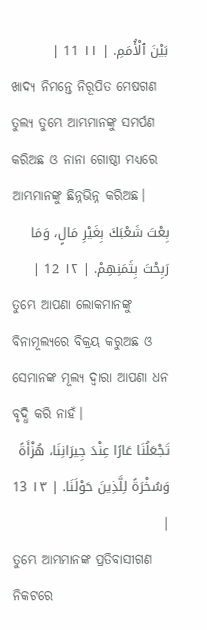بَيْنَ ٱلْأُمَمِ. | ١١ 11 |
ଖାଦ୍ୟ ନିମନ୍ତେ ନିରୂପିତ ମେଷଗଣ ତୁଲ୍ୟ ତୁମ୍ଭେ ଆମ୍ଭମାନଙ୍କୁ ସମର୍ପଣ କରିଅଛ ଓ ନାନା ଗୋଷ୍ଠୀ ମଧ୍ୟରେ ଆମ୍ଭମାନଙ୍କୁ ଛିନ୍ନଭିନ୍ନ କରିଅଛ।
بِعْتَ شَعْبَكَ بِغَيْرِ مَالٍ، وَمَا رَبِحْتَ بِثَمَنِهِمْ. | ١٢ 12 |
ତୁମ୍ଭେ ଆପଣା ଲୋକମାନଙ୍କୁ ବିନାମୂଲ୍ୟରେ ବିକ୍ରୟ କରୁଅଛ ଓ ସେମାନଙ୍କ ମୂଲ୍ୟ ଦ୍ୱାରା ଆପଣା ଧନ ବୃଦ୍ଧି କରି ନାହଁ।
تَجْعَلُنَا عَارًا عِنْدَ جِيرَانِنَا، هُزْأَةً وَسُخْرَةً لِلَّذِينَ حَوْلَنَا. | ١٣ 13 |
ତୁମ୍ଭେ ଆମ୍ଭମାନଙ୍କ ପ୍ରତିବାସୀଗଣ ନିକଟରେ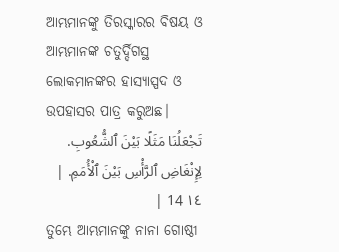ଆମ୍ଭମାନଙ୍କୁ ତିରସ୍କାରର ବିଷୟ ଓ ଆମ୍ଭମାନଙ୍କ ଚତୁର୍ଦ୍ଦିଗସ୍ଥ ଲୋକମାନଙ୍କର ହାସ୍ୟାସ୍ପଦ ଓ ଉପହାସର ପାତ୍ର କରୁଅଛ।
تَجْعَلُنَا مَثَلًا بَيْنَ ٱلشُّعُوبِ. لِإِنْغَاضِ ٱلرَّأْسِ بَيْنَ ٱلْأُمَمِ. | ١٤ 14 |
ତୁମ୍ଭେ ଆମ୍ଭମାନଙ୍କୁ ନାନା ଗୋଷ୍ଠୀ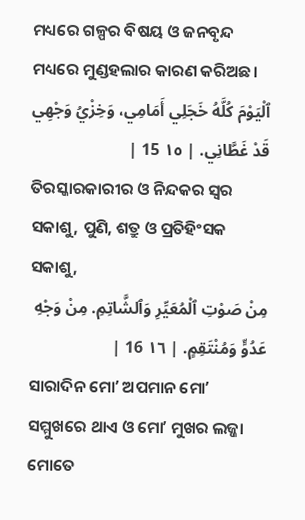ମଧ୍ୟରେ ଗଳ୍ପର ବିଷୟ ଓ ଜନବୃନ୍ଦ ମଧ୍ୟରେ ମୁଣ୍ଡହଲାର କାରଣ କରିଅଛ।
ٱلْيَوْمَ كُلَّهُ خَجَلِي أَمَامِي، وَخِزْيُ وَجْهِي قَدْ غَطَّانِي. | ١٥ 15 |
ତିରସ୍କାରକାରୀର ଓ ନିନ୍ଦକର ସ୍ୱର ସକାଶୁ, ପୁଣି, ଶତ୍ରୁ ଓ ପ୍ରତିହିଂସକ ସକାଶୁ,
مِنْ صَوْتِ ٱلْمُعَيِّرِ وَٱلشَّاتِمِ. مِنْ وَجْهِ عَدُوٍّ وَمُنْتَقِمٍ. | ١٦ 16 |
ସାରାଦିନ ମୋʼ ଅପମାନ ମୋʼ ସମ୍ମୁଖରେ ଥାଏ ଓ ମୋʼ ମୁଖର ଲଜ୍ଜା ମୋତେ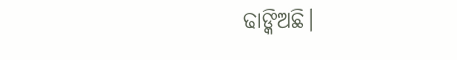ଢାଙ୍କିଅଛି।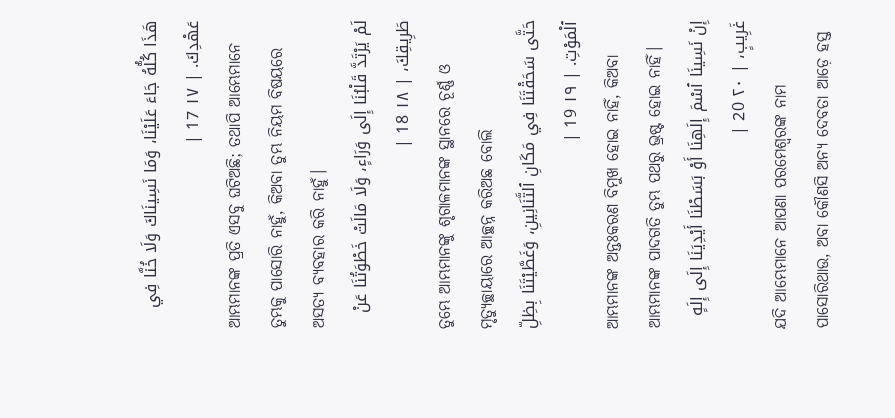هَذَا كُلُّهُ جَاءَ عَلَيْنَا، وَمَا نَسِينَاكَ وَلَا خُنَّا فِي عَهْدِكَ. | ١٧ 17 |
ଆମ୍ଭମାନଙ୍କ ପ୍ରତି ଏସବୁ ଘଟିଅଛି; ତଥାପି ଆମ୍ଭେମାନେ ତୁମ୍ଭକୁ ପାସୋରି ନାହୁଁ, କିଅବା ତୁମ୍ଭ ନିୟମ ବିଷୟରେ ଅସତ୍ୟ ବ୍ୟବହାର କରି ନାହୁଁ।
لَمْ يَرْتَدَّ قَلْبُنَا إِلَى وَرَاءٍ، وَلَا مَالَتْ خَطْوَتُنَا عَنْ طَرِيقِكَ، | ١٨ 18 |
ତୁମ୍ଭେ ଆମ୍ଭମାନଙ୍କୁ ଶୃଗାଳମାନଙ୍କ ସ୍ଥାନରେ ଚୂର୍ଣ୍ଣ ଓ ମୃତ୍ୟୁଚ୍ଛାୟାରେ ଆଚ୍ଛନ୍ନ କରିଅଛ ବୋଲି
حَتَّى سَحَقْتَنَا فِي مَكَانِ ٱلتَّنَانِينِ، وَغَطَّيْتَنَا بِظِلِّ ٱلْمَوْتِ. | ١٩ 19 |
ଆମ୍ଭମାନଙ୍କ ଅନ୍ତଃକରଣ ବିମୁଖ ହୋଇ ନାହିଁ, କିଅବା ଆମ୍ଭମାନଙ୍କ ପାଦଗତି ତୁମ୍ଭ ପଥରୁ ଭ୍ରଷ୍ଟ ହୋଇ ନାହିଁ।
إِنْ نَسِينَا ٱسْمَ إِلَهِنَا أَوْ بَسَطْنَا أَيْدِيَنَا إِلَى إِلَهٍ غَرِيبٍ، | ٢٠ 20 |
ଯଦି ଆମ୍ଭେମାନେ ଆପଣା ପରମେଶ୍ୱରଙ୍କ ନାମ ପାସୋରିଥାଉ, ଅବା କୌଣସି ଅନ୍ୟ ଦେବତା ଆଡ଼େ ହସ୍ତ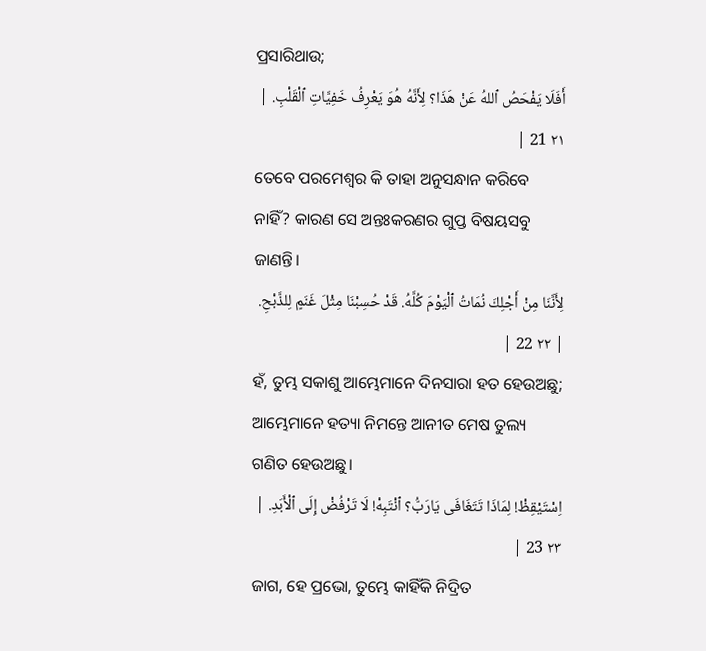ପ୍ରସାରିଥାଉ;
أَفَلَا يَفْحَصُ ٱللهُ عَنْ هَذَا؟ لِأَنَّهُ هُوَ يَعْرِفُ خَفِيَّاتِ ٱلْقَلْبِ. | ٢١ 21 |
ତେବେ ପରମେଶ୍ୱର କି ତାହା ଅନୁସନ୍ଧାନ କରିବେ ନାହିଁ? କାରଣ ସେ ଅନ୍ତଃକରଣର ଗୁପ୍ତ ବିଷୟସବୁ ଜାଣନ୍ତି।
لِأَنَّنَا مِنْ أَجْلِكَ نُمَاتُ ٱلْيَوْمَ كُلَّهُ. قَدْ حُسِبْنَا مِثْلَ غَنَمٍ لِلذَّبْحِ. | ٢٢ 22 |
ହଁ, ତୁମ୍ଭ ସକାଶୁ ଆମ୍ଭେମାନେ ଦିନସାରା ହତ ହେଉଅଛୁ; ଆମ୍ଭେମାନେ ହତ୍ୟା ନିମନ୍ତେ ଆନୀତ ମେଷ ତୁଲ୍ୟ ଗଣିତ ହେଉଅଛୁ।
اِسْتَيْقِظْ! لِمَاذَا تَتَغَافَى يَارَبُّ؟ ٱنْتَبِهْ! لَا تَرْفُضْ إِلَى ٱلْأَبَدِ. | ٢٣ 23 |
ଜାଗ, ହେ ପ୍ରଭୋ, ତୁମ୍ଭେ କାହିଁକି ନିଦ୍ରିତ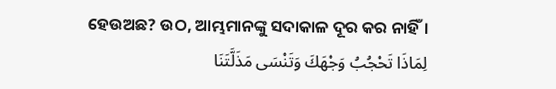ହେଉଅଛ? ଉଠ, ଆମ୍ଭମାନଙ୍କୁ ସଦାକାଳ ଦୂର କର ନାହିଁ।
لِمَاذَا تَحْجُبُ وَجْهَكَ وَتَنْسَى مَذَلَّتَنَا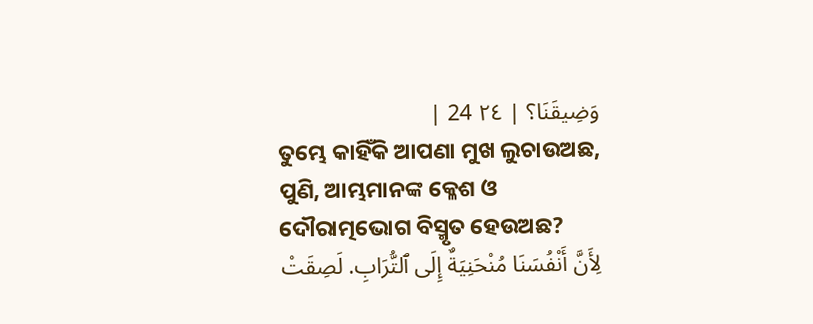وَضِيقَنَا؟ | ٢٤ 24 |
ତୁମ୍ଭେ କାହିଁକି ଆପଣା ମୁଖ ଲୁଚାଉଅଛ, ପୁଣି, ଆମ୍ଭମାନଙ୍କ କ୍ଳେଶ ଓ ଦୌରାତ୍ମଭୋଗ ବିସ୍ମୃତ ହେଉଅଛ?
لِأَنَّ أَنْفُسَنَا مُنْحَنِيَةٌ إِلَى ٱلتُّرَابِ. لَصِقَتْ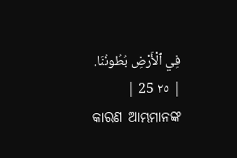فِي ٱلْأَرْضِ بُطُونُنَا. | ٢٥ 25 |
କାରଣ ଆମ୍ଭମାନଙ୍କ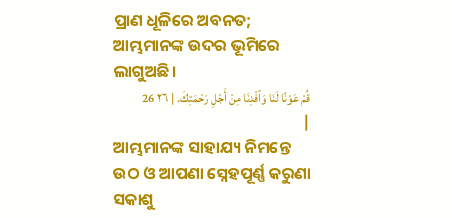ପ୍ରାଣ ଧୂଳିରେ ଅବନତ; ଆମ୍ଭମାନଙ୍କ ଉଦର ଭୂମିରେ ଲାଗୁଅଛି।
قُمْ عَوْنًا لَنَا وَٱفْدِنَا مِنْ أَجْلِ رَحْمَتِكَ. | ٢٦ 26 |
ଆମ୍ଭମାନଙ୍କ ସାହାଯ୍ୟ ନିମନ୍ତେ ଉଠ ଓ ଆପଣା ସ୍ନେହପୂର୍ଣ୍ଣ କରୁଣା ସକାଶୁ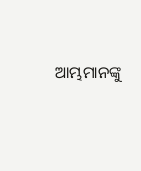ଆମ୍ଭମାନଙ୍କୁ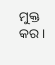ମୁକ୍ତ କର।